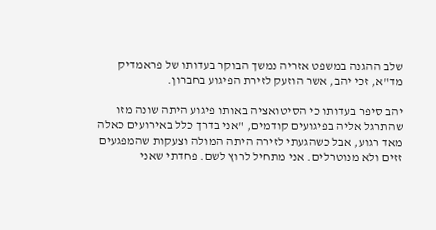שלב ההגנה במשפט אזריה נמשך הבוקר בעדותו של פראמדיק מד"א, זכי יהב, אשר הוזעק לזירת הפיגוע בחברון.

יהב סיפר בעדותו כי הסיטואציה באותו פיגוע היתה שונה מזו שהתרגל אליה בפיגועים קודמים, "אני בדרך כלל באירועים כאלה מאד רגוע, אבל כשהגעתי לזירה היתה המולה וצעקות שהמפגעים זזים ולא מנוטרלים. אני מתחיל לרוץ לשם. פחדתי שאני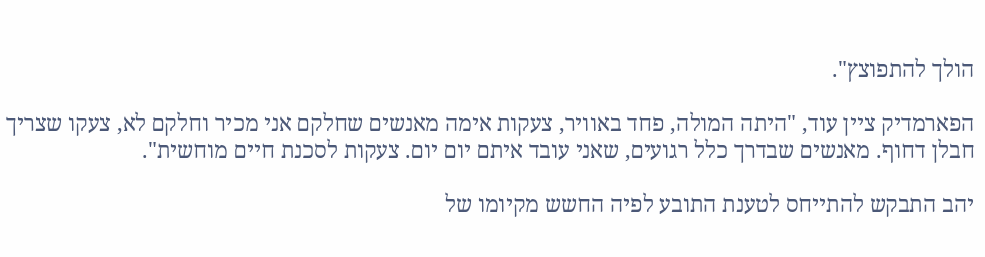הולך להתפוצץ".

הפארמדיק ציין עוד, "היתה המולה, פחד באוויר, צעקות אימה מאנשים שחלקם אני מכיר וחלקם לא, צעקו שצריך חבלן דחוף. מאנשים שבדרך כלל רגועים, שאני עובד איתם יום יום. צעקות לסכנת חיים מוחשית".

יהב התבקש להתייחס לטענת התובע לפיה החשש מקיומו של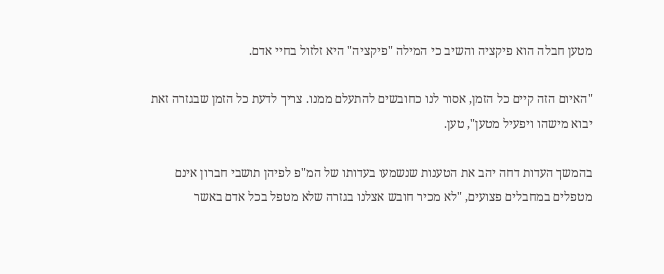מטען חבלה הוא פיקציה והשיב כי המילה "פיקציה" היא זלזול בחיי אדם.

"האיום הזה קיים כל הזמן, אסור לנו כחובשים להתעלם ממנו. צריך לדעת כל הזמן שבגזרה זאת יבוא מישהו ויפעיל מטען", טען.

בהמשך העדות דחה יהב את הטענות שנשמעו בעדותו של המ"פ לפיהן תושבי חברון אינם מטפלים במחבלים פצועים, "לא מכיר חובש אצלנו בגזרה שלא מטפל בכל אדם באשר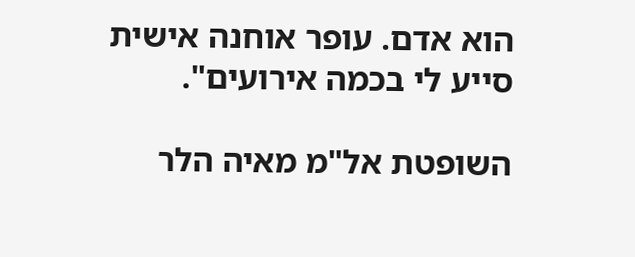הוא אדם. עופר אוחנה אישית סייע לי בכמה אירועים".

השופטת אל"מ מאיה הלר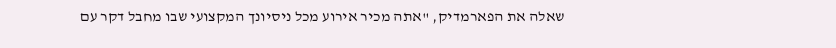שאלה את הפארמדיק, "אתה מכיר אירוע מכל ניסיונך המקצועי שבו מחבל דקר עם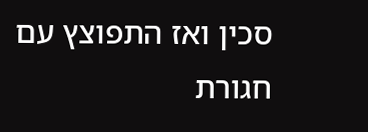סכין ואז התפוצץ עם חגורת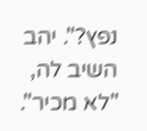נפץ?". יהב השיב לה, "לא מכיר".